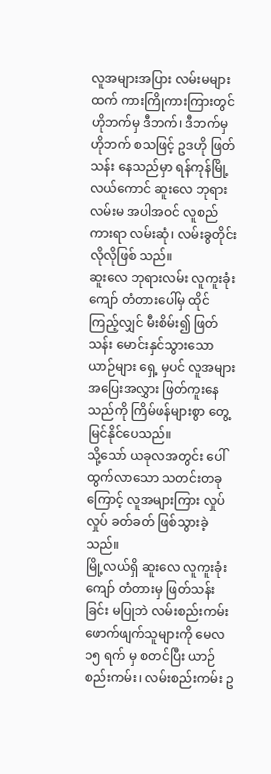လူအများအပြား လမ်းမများထက် ကားကြိုကားကြားတွင် ဟိုဘက်မှ ဒီဘက်၊ ဒီဘက်မှ ဟိုဘက် စသဖြင့် ဥဒဟို ဖြတ်သန်း နေသည်မှာ ရန်ကုန်မြို့လယ်ကောင် ဆူးလေ ဘုရားလမ်းမ အပါအဝင် လူစည်ကားရာ လမ်းဆုံ၊ လမ်းခွတိုင်း လိုလိုဖြစ် သည်။
ဆူးလေ ဘုရားလမ်း လူကူးခုံးကျော် တံတားပေါ်မှ ထိုင်ကြည့်လျှင် မီးစိမ်း၍ ဖြတ်သန်း မောင်းနှင်သွားသော ယာဉ်များ ရှေ့ မှပင် လူအများ အပြေးအလွှား ဖြတ်ကူးနေသည်ကို ကြိမ်ဖန်များစွာ တွေ့မြင်နိုင်ပေသည်။
သို့သော် ယခုလအတွင်း ပေါ်ထွက်လာသော သတင်းတခုကြောင့် လူအများကြား လှုပ်လှုပ် ခတ်ခတ် ဖြစ်သွားခဲ့သည်။
မြို့လယ်ရှိ ဆူးလေ လူကူးခုံးကျော် တံတားမှ ဖြတ်သန်းခြင်း မပြုဘဲ လမ်းစည်းကမ်း ဖောက်ဖျက်သူများကို မေလ ၁၅ ရက် မှ စတင်ပြီး ယာဉ်စည်းကမ်း၊ လမ်းစည်းကမ်း ဥ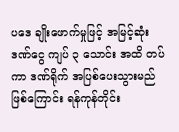ပဒေ ချိုးဖောက်မှုဖြင့် အမြင့်ဆုံး ဒဏ်ငွေ ကျပ် ၃ သောင်း အထိ တပ်ကာ ဒဏ်ရိုက် အပြစ်ပေးသွားမည် ဖြစ်ကြောင်း ရန်ကုန်တိုင်း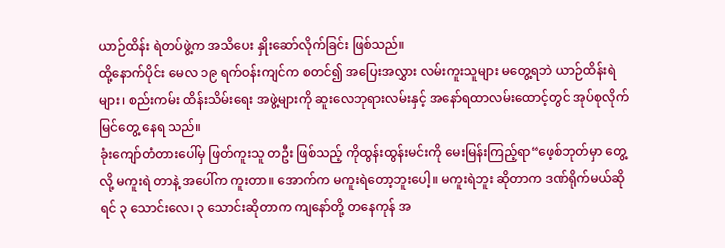ယာဉ်ထိန်း ရဲတပ်ဖွဲ့က အသိပေး နှိုးဆော်လိုက်ခြင်း ဖြစ်သည်။
ထို့နောက်ပိုင်း မေလ ၁၉ ရက်ဝန်းကျင်က စတင်၍ အပြေးအလွှား လမ်းကူးသူများ မတွေ့ရဘဲ ယာဉ်ထိန်းရဲများ၊ စည်းကမ်း ထိန်းသိမ်းရေး အဖွဲ့များကို ဆူးလေဘုရားလမ်းနှင့် အနော်ရထာလမ်းထောင့်တွင် အုပ်စုလိုက် မြင်တွေ့ နေရ သည်။
ခုံးကျော်တံတားပေါ်မှ ဖြတ်ကူးသူ တဦး ဖြစ်သည့် ကိုထွန်းထွန်းမင်းကို မေးမြန်းကြည့်ရာ“ဖေ့စ်ဘုတ်မှာ တွေ့လို့ မကူးရဲ တာနဲ့ အပေါ်က ကူးတာ။ အောက်က မကူးရဲတော့ဘူးပေါ့။ မကူးရဲဘူး ဆိုတာက ဒဏ်ရိုက်မယ်ဆိုရင် ၃ သောင်းလေ၊ ၃ သောင်းဆိုတာက ကျနော်တို့ တနေကုန် အ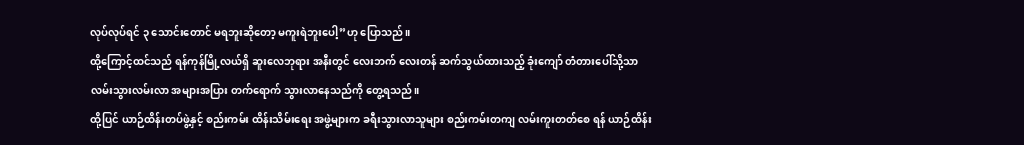လုပ်လုပ်ရင် ၃ သောင်းတောင် မရဘူးဆိုတော့ မကူးရဲဘူးပေါ့”ဟု ပြောသည်။
ထို့ကြောင့်ထင်သည် ရန်ကုန်မြို့လယ်ရှိ ဆူးလေဘုရား အနီးတွင် လေးဘက် လေးတန် ဆက်သွယ်ထားသည့် ခုံးကျော် တံတားပေါ်သို့သာ လမ်းသွားလမ်းလာ အများအပြား တက်ရောက် သွားလာနေသည်ကို တွေ့ရသည်။
ထို့ပြင် ယာဉ်ထိန်းတပ်ဖွဲ့နှင့် စည်းကမ်း ထိန်းသိမ်းရေး အဖွဲ့များက ခရီးသွားလာသူများ စည်းကမ်းတကျ လမ်းကူးတတ်စေ ရန် ယာဉ်ထိန်း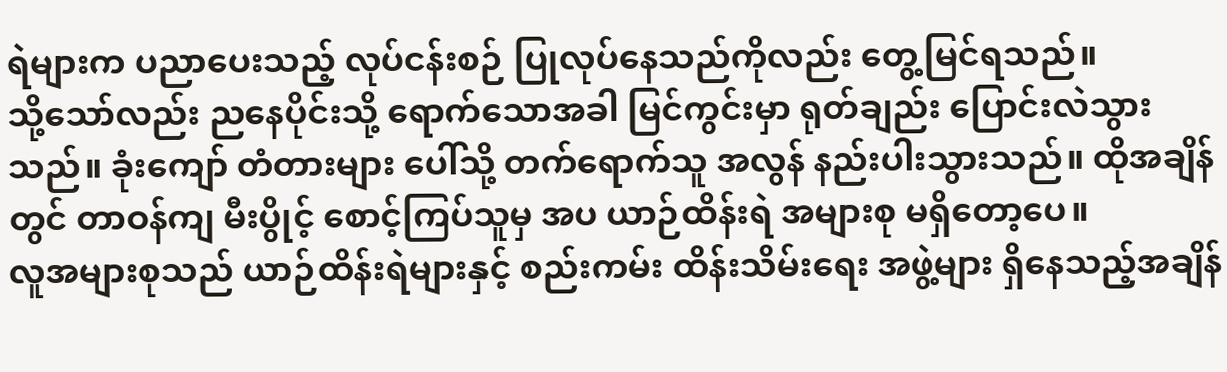ရဲများက ပညာပေးသည့် လုပ်ငန်းစဉ် ပြုလုပ်နေသည်ကိုလည်း တွေ့မြင်ရသည်။
သို့သော်လည်း ညနေပိုင်းသို့ ရောက်သောအခါ မြင်ကွင်းမှာ ရုတ်ချည်း ပြောင်းလဲသွားသည်။ ခုံးကျော် တံတားများ ပေါ်သို့ တက်ရောက်သူ အလွန် နည်းပါးသွားသည်။ ထိုအချိန်တွင် တာဝန်ကျ မီးပွိုင့် စောင့်ကြပ်သူမှ အပ ယာဉ်ထိန်းရဲ အများစု မရှိတော့ပေ။
လူအများစုသည် ယာဉ်ထိန်းရဲများနှင့် စည်းကမ်း ထိန်းသိမ်းရေး အဖွဲ့များ ရှိနေသည့်အချိန်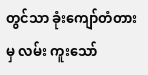တွင်သာ ခုံးကျော်တံတားမှ လမ်း ကူးသော်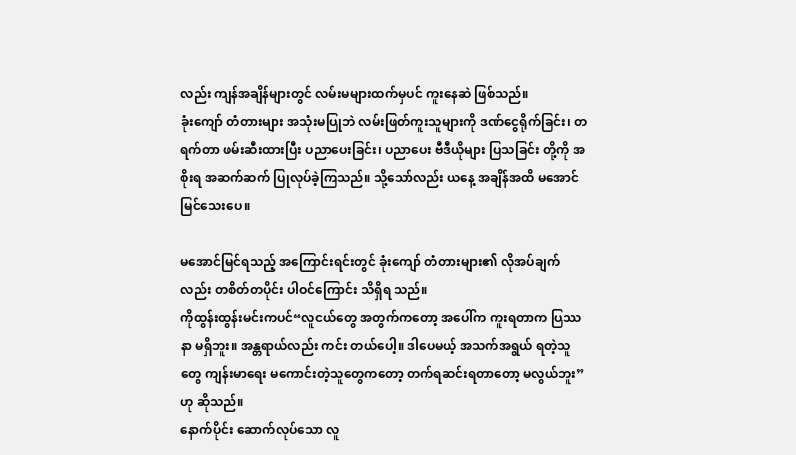လည်း ကျန်အချိန်များတွင် လမ်းမများထက်မှပင် ကူးနေဆဲ ဖြစ်သည်။
ခုံးကျော် တံတားများ အသုံးမပြုဘဲ လမ်းဖြတ်ကူးသူများကို ဒဏ်ငွေရိုက်ခြင်း၊ တရက်တာ ဖမ်းဆီးထားပြီး ပညာပေးခြင်း၊ ပညာပေး ဗီဒီယိုများ ပြသခြင်း တို့ကို အစိုးရ အဆက်ဆက် ပြုလုပ်ခဲ့ကြသည်။ သို့သော်လည်း ယနေ့ အချိန်အထိ မအောင် မြင်သေးပေ။

မအောင်မြင်ရသည့် အကြောင်းရင်းတွင် ခုံးကျော် တံတားများ၏ လိုအပ်ချက်လည်း တစိတ်တပိုင်း ပါဝင်ကြောင်း သိရှိရ သည်။
ကိုထွန်းထွန်းမင်းကပင်“လူငယ်တွေ အတွက်ကတော့ အပေါ်က ကူးရတာက ပြဿနာ မရှိဘူး။ အန္တရာယ်လည်း ကင်း တယ်ပေါ့။ ဒါပေမယ့် အသက်အရွယ် ရတဲ့သူတွေ ကျန်းမာရေး မကောင်းတဲ့သူတွေကတော့ တက်ရဆင်းရတာတော့ မလွယ်ဘူး”ဟု ဆိုသည်။
နောက်ပိုင်း ဆောက်လုပ်သော လူ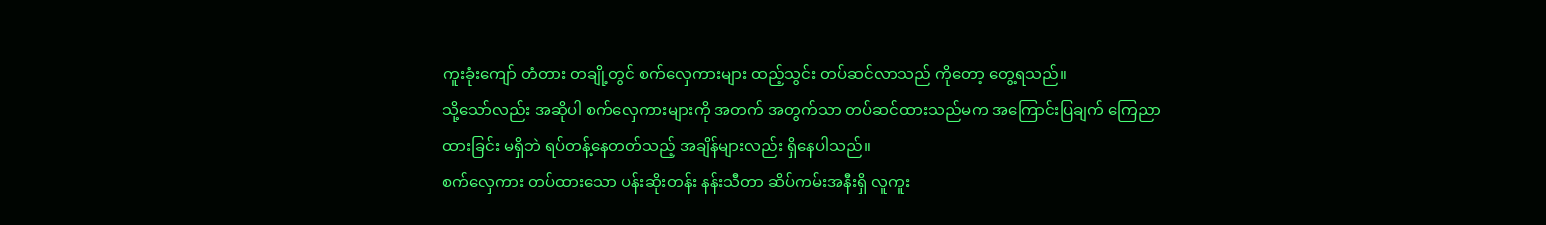ကူးခုံးကျော် တံတား တချို့တွင် စက်လှေကားများ ထည့်သွင်း တပ်ဆင်လာသည် ကိုတော့ တွေ့ရသည်။
သို့သော်လည်း အဆိုပါ စက်လှေကားများကို အတက် အတွက်သာ တပ်ဆင်ထားသည်မက အကြောင်းပြချက် ကြေညာ ထားခြင်း မရှိဘဲ ရပ်တန့်နေတတ်သည့် အချိန်များလည်း ရှိနေပါသည်။
စက်လှေကား တပ်ထားသော ပန်းဆိုးတန်း နန်းသီတာ ဆိပ်ကမ်းအနီးရှိ လူကူး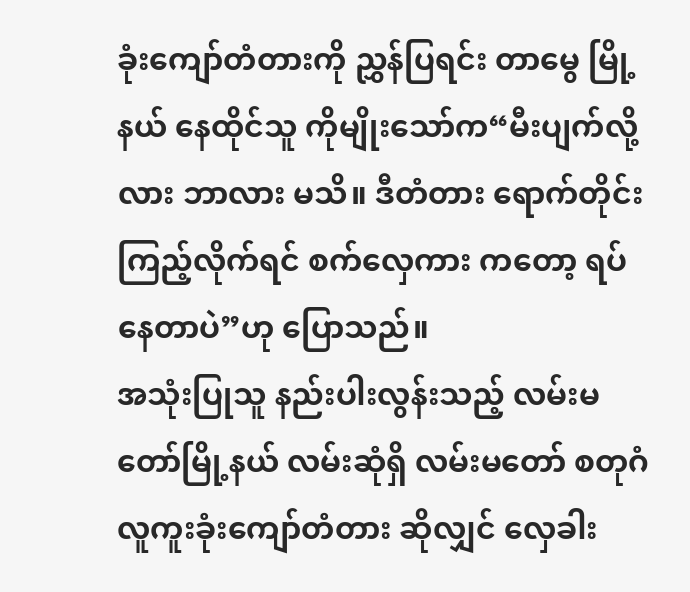ခုံးကျော်တံတားကို ညွှန်ပြရင်း တာမွေ မြို့နယ် နေထိုင်သူ ကိုမျိုးသော်က“မီးပျက်လို့လား ဘာလား မသိ။ ဒီတံတား ရောက်တိုင်း ကြည့်လိုက်ရင် စက်လှေကား ကတော့ ရပ်နေတာပဲ”ဟု ပြောသည်။
အသုံးပြုသူ နည်းပါးလွန်းသည့် လမ်းမတော်မြို့နယ် လမ်းဆုံရှိ လမ်းမတော် စတုဂံ လူကူးခုံးကျော်တံတား ဆိုလျှင် လှေခါး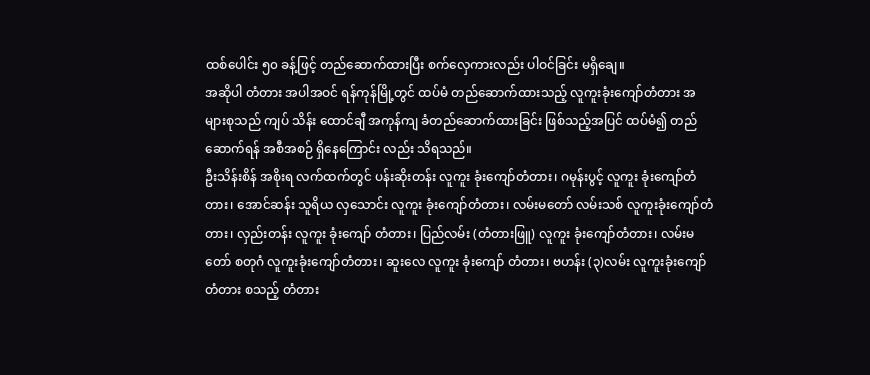ထစ်ပေါင်း ၅၀ ခန့်ဖြင့် တည်ဆောက်ထားပြီး စက်လှေကားလည်း ပါဝင်ခြင်း မရှိချေ။
အဆိုပါ တံတား အပါအဝင် ရန်ကုန်မြို့တွင် ထပ်မံ တည်ဆောက်ထားသည့် လူကူးခုံးကျော်တံတား အများစုသည် ကျပ် သိန်း ထောင်ချီ အကုန်ကျ ခံတည်ဆောက်ထားခြင်း ဖြစ်သည့်အပြင် ထပ်မံ၍ တည်ဆောက်ရန် အစီအစဉ် ရှိနေကြောင်း လည်း သိရသည်။
ဦးသိန်းစိန် အစိုးရ လက်ထက်တွင် ပန်းဆိုးတန်း လူကူး ခုံးကျော်တံတား၊ ဂမုန်းပွင့် လူကူး ခုံးကျော်တံတား၊ အောင်ဆန်း သူရိယ လှသောင်း လူကူး ခုံးကျော်တံတား၊ လမ်းမတော် လမ်းသစ် လူကူးခုံးကျော်တံတား၊ လှည်းတန်း လူကူး ခုံးကျော် တံတား၊ ပြည်လမ်း (တံတားဖြူ) လူကူး ခုံးကျော်တံတား၊ လမ်းမတော် စတုဂံ လူကူးခုံးကျော်တံတား၊ ဆူးလေ လူကူး ခုံးကျော် တံတား၊ ဗဟန်း (၃)လမ်း လူကူးခုံးကျော်တံတား စသည့် တံတား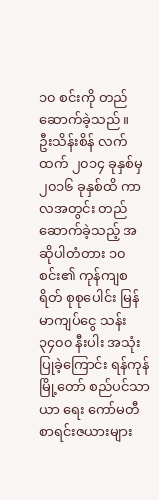၁၀ စင်းကို တည်ဆောက်ခဲ့သည်။
ဦးသိန်းစိန် လက်ထက် ၂၀၁၄ ခုနှစ်မှ ၂၀၁၆ ခုနှစ်ထိ ကာလအတွင်း တည်ဆောက်ခဲ့သည့် အဆိုပါတံတား ၁၀ စင်း၏ ကုန်ကျစရိတ် စုစုပေါင်း မြန်မာကျပ်ငွေ သန်း ၃၄၀၀ နီးပါး အသုံးပြုခဲ့ကြောင်း ရန်ကုန်မြို့တော် စည်ပင်သာယာ ရေး ကော်မတီ စာရင်းဇယားများ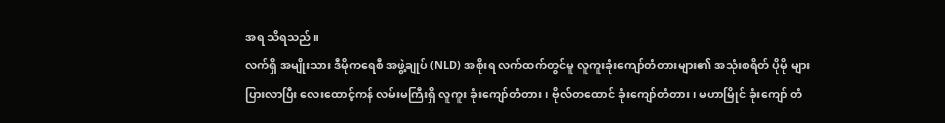အရ သိရသည်။
လက်ရှိ အမျိုးသား ဒီမိုကရေစီ အဖွဲ့ချုပ် (NLD) အစိုးရ လက်ထက်တွင်မူ လူကူးခုံးကျော်တံတားများ၏ အသုံးစရိတ် ပိုမို များပြားလာပြီး လေးထောင့်ကန် လမ်းမကြီးရှိ လူကူး ခုံးကျော်တံတား၊ ဗိုလ်တထောင် ခုံးကျော်တံတား၊ မဟာမြိုင် ခုံးကျော် တံ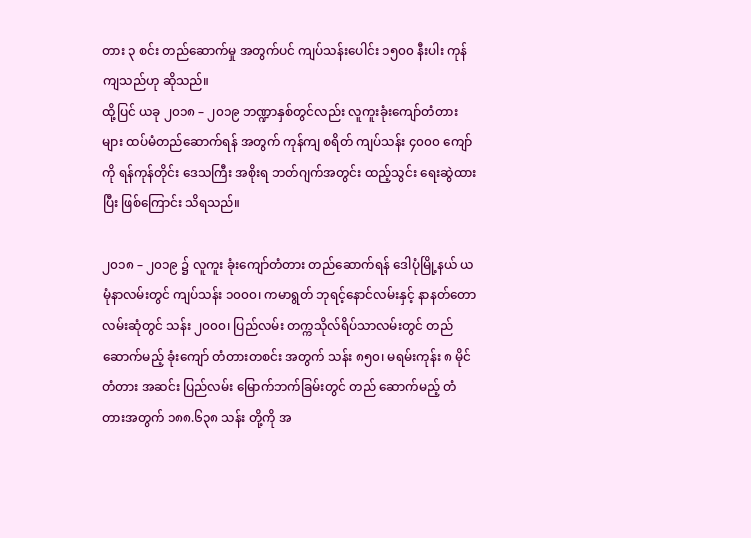တား ၃ စင်း တည်ဆောက်မှု အတွက်ပင် ကျပ်သန်းပေါင်း ၁၅၀၀ နီးပါး ကုန်ကျသည်ဟု ဆိုသည်။
ထို့ပြင် ယခု ၂၀၁၈ – ၂၀၁၉ ဘဏ္ဍာနှစ်တွင်လည်း လူကူးခုံးကျော်တံတားများ ထပ်မံတည်ဆောက်ရန် အတွက် ကုန်ကျ စရိတ် ကျပ်သန်း ၄၀၀၀ ကျော်ကို ရန်ကုန်တိုင်း ဒေသကြီး အစိုးရ ဘတ်ဂျက်အတွင်း ထည့်သွင်း ရေးဆွဲထားပြီး ဖြစ်ကြောင်း သိရသည်။

၂၀၁၈ – ၂၀၁၉ ၌ လူကူး ခုံးကျော်တံတား တည်ဆောက်ရန် ဒေါပုံမြို့နယ် ယမုံနာလမ်းတွင် ကျပ်သန်း ၁၀၀၀၊ ကမာရွတ် ဘုရင့်နောင်လမ်းနှင့် နာနတ်တော လမ်းဆုံတွင် သန်း ၂၀၀၀၊ ပြည်လမ်း တက္ကသိုလ်ရိပ်သာလမ်းတွင် တည်ဆောက်မည့် ခုံးကျော် တံတားတစင်း အတွက် သန်း ၈၅၀၊ မရမ်းကုန်း ၈ မိုင်တံတား အဆင်း ပြည်လမ်း မြောက်ဘက်ခြမ်းတွင် တည် ဆောက်မည့် တံတားအတွက် ၁၈၈.၆၃၈ သန်း တို့ကို အ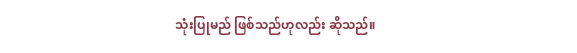သုံးပြုမည် ဖြစ်သည်ဟုလည်း ဆိုသည်။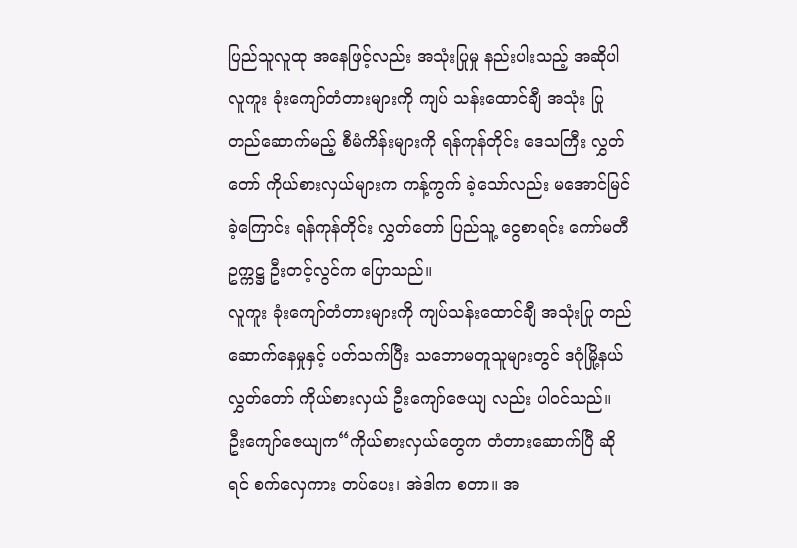ပြည်သူလူထု အနေဖြင့်လည်း အသုံးပြုမှု နည်းပါးသည့် အဆိုပါ လူကူး ခုံးကျော်တံတားများကို ကျပ် သန်းထောင်ချီ အသုံး ပြု တည်ဆောက်မည့် စီမံကိန်းများကို ရန်ကုန်တိုင်း ဒေသကြီး လွှတ်တော် ကိုယ်စားလှယ်များက ကန့်ကွက် ခဲ့သော်လည်း မအောင်မြင်ခဲ့ကြောင်း ရန်ကုန်တိုင်း လွှတ်တော် ပြည်သူ့ ငွေစာရင်း ကော်မတီ ဥက္ကဋ္ဌ ဦးတင့်လွင်က ပြောသည်။
လူကူး ခုံးကျော်တံတားများကို ကျပ်သန်းထောင်ချီ အသုံးပြု တည်ဆောက်နေမှုနှင့် ပတ်သက်ပြီး သဘောမတူသူများတွင် ဒဂုံမြို့နယ် လွှတ်တော် ကိုယ်စားလှယ် ဦးကျော်ဇေယျ လည်း ပါဝင်သည်။
ဦးကျော်ဇေယျက“ကိုယ်စားလှယ်တွေက တံတားဆောက်ပြီ ဆိုရင် စက်လှေကား တပ်ပေး၊ အဲဒါက စတာ။ အ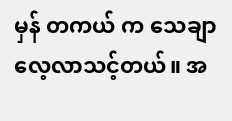မှန် တကယ် က သေချာ လေ့လာသင့်တယ်။ အ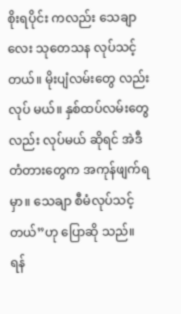စိုးရပိုင်း ကလည်း သေချာလေး သုတေသန လုပ်သင့်တယ်။ မိုးပျံလမ်းတွေ လည်း လုပ် မယ်။ နှစ်ထပ်လမ်းတွေလည်း လုပ်မယ် ဆိုရင် အဲဒီတံတားတွေက အကုန်ဖျက်ရမှာ။ သေချာ စီမံလုပ်သင့်တယ်”ဟု ပြောဆို သည်။
ရန်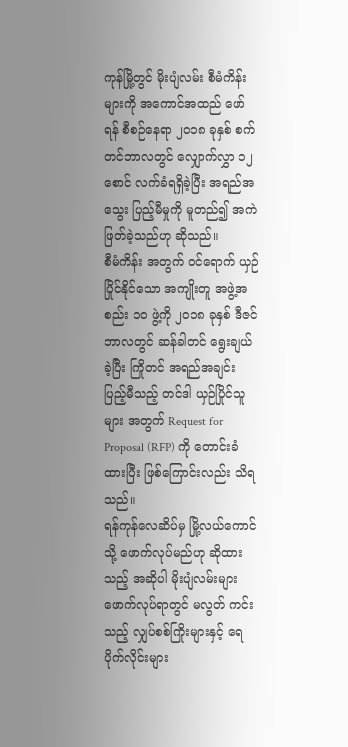ကုန်မြို့တွင် မိုးပျံလမ်း စီမံကိန်းများကို အကောင်အထည် ဖော်ရန် စီစဉ်နေရာ ၂၀၁၈ ခုနှစ် စက်တင်ဘာလတွင် လျှောက်လွှာ ၁၂ စောင် လက်ခံရရှိခဲ့ပြီး အရည်အသွေး ပြည့်မီမှုကို မူတည်၍ အကဲဖြတ်ခဲ့သည်ဟု ဆိုသည်။
စီမံကိန်း အတွက် ဝင်ရောက် ယှဉ်ပြိုင်နိုင်သော အကျိုးတူ အဖွဲ့အစည်း ၁၀ ဖွဲ့ကို ၂၀၁၈ ခုနှစ် ဒီဇင်ဘာလတွင် ဆန်ခါတင် ရွေးချယ်ခဲ့ပြီး ကြိုတင် အရည်အချင်း ပြည့်မီသည့် တင်ဒါ ယှဉ်ပြိုင်သူများ အတွက် Request for Proposal (RFP) ကို တောင်းခံထားပြီး ဖြစ်ကြောင်းလည်း သိရသည်။
ရန်ကုန်လေဆိပ်မှ မြို့လယ်ကောင်သို့ ဖောက်လုပ်မည်ဟု ဆိုထားသည့် အဆိုပါ မိုးပျံလမ်းများ ဖောက်လုပ်ရာတွင် မလွတ် ကင်းသည့် လျှပ်စစ်ကြိုးများနှင့် ရေပိုက်လိုင်းများ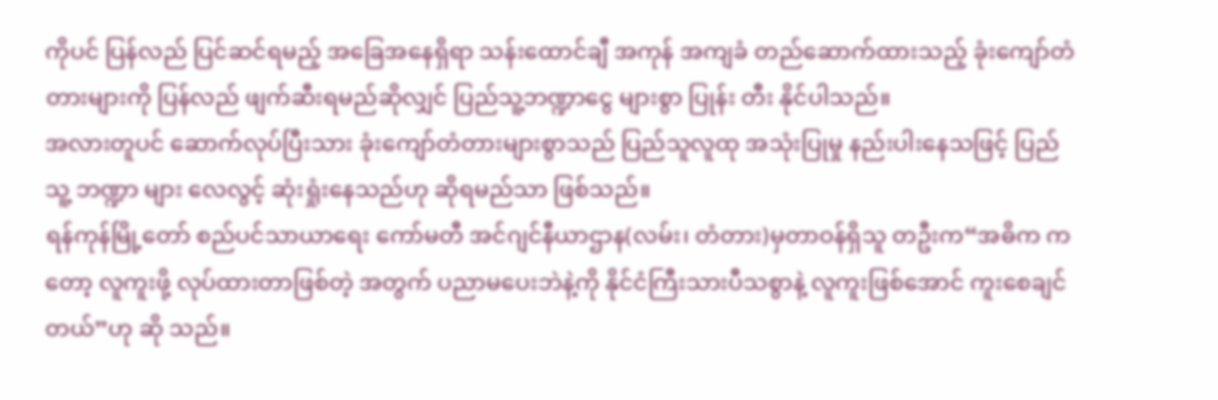ကိုပင် ပြန်လည် ပြင်ဆင်ရမည့် အခြေအနေရှိရာ သန်းထောင်ချီ အကုန် အကျခံ တည်ဆောက်ထားသည့် ခုံးကျော်တံတားများကို ပြန်လည် ဖျက်ဆီးရမည်ဆိုလျှင် ပြည်သူ့ဘဏ္ဍာငွေ များစွာ ပြုန်း တီး နိုင်ပါသည်။
အလားတူပင် ဆောက်လုပ်ပြီးသား ခုံးကျော်တံတားများစွာသည် ပြည်သူလူထု အသုံးပြုမှု နည်းပါးနေသဖြင့် ပြည်သူ့ ဘဏ္ဍာ များ လေလွင့် ဆုံးရှုံးနေသည်ဟု ဆိုရမည်သာ ဖြစ်သည်။
ရန်ကုန်မြို့တော် စည်ပင်သာယာရေး ကော်မတီ အင်ဂျင်နီယာဌာန(လမ်း၊ တံတား)မှတာဝန်ရှိသူ တဦးက“အဓိက ကတော့ လူကူးဖို့ လုပ်ထားတာဖြစ်တဲ့ အတွက် ပညာမပေးဘဲနဲ့ကို နိုင်ငံကြီးသားပီသစွာနဲ့ လူကူးဖြစ်အောင် ကူးစေချင်တယ်”ဟု ဆို သည်။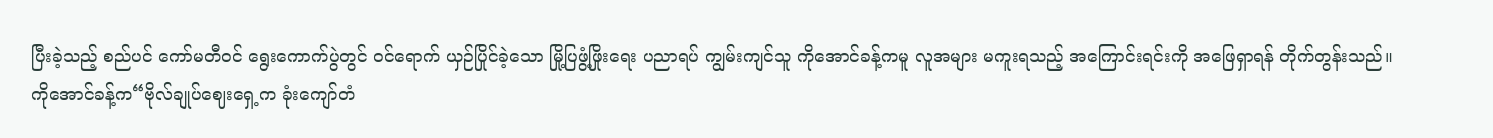ပြီးခဲ့သည့် စည်ပင် ကော်မတီဝင် ရွေးကောက်ပွဲတွင် ဝင်ရောက် ယှဉ်ပြိုင်ခဲ့သော မြို့ပြဖွံ့ဖြိုးရေး ပညာရပ် ကျွမ်းကျင်သူ ကိုအောင်ခန့်ကမူ လူအများ မကူးရသည့် အကြောင်းရင်းကို အဖြေရှာရန် တိုက်တွန်းသည်။
ကိုအောင်ခန့်က“ဗိုလ်ချုပ်ဈေးရှေ့က ခုံးကျော်တံ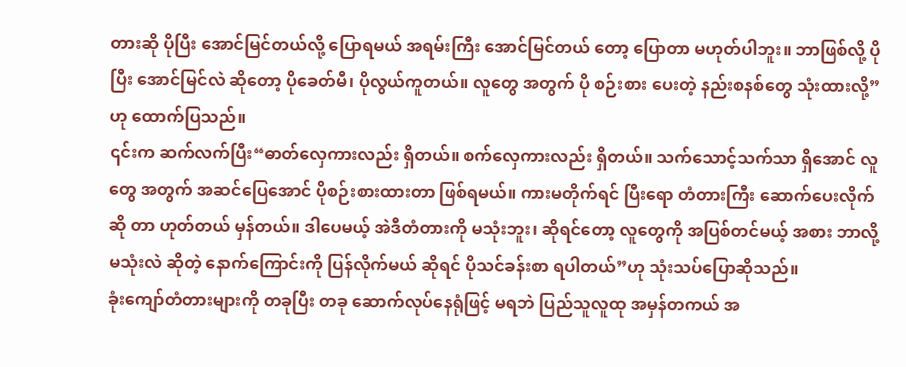တားဆို ပိုပြီး အောင်မြင်တယ်လို့ ပြောရမယ် အရမ်းကြီး အောင်မြင်တယ် တော့ ပြောတာ မဟုတ်ပါဘူး။ ဘာဖြစ်လို့ ပိုပြီး အောင်မြင်လဲ ဆိုတော့ ပိုခေတ်မီ၊ ပိုလွယ်ကူတယ်။ လူတွေ အတွက် ပို စဉ်းစား ပေးတဲ့ နည်းစနစ်တွေ သုံးထားလို့”ဟု ထောက်ပြသည်။
၎င်းက ဆက်လက်ပြီး“ဓာတ်လှေကားလည်း ရှိတယ်။ စက်လှေကားလည်း ရှိတယ်။ သက်သောင့်သက်သာ ရှိအောင် လူ တွေ အတွက် အဆင်ပြေအောင် ပိုစဉ်းစားထားတာ ဖြစ်ရမယ်။ ကားမတိုက်ရင် ပြီးရော တံတားကြီး ဆောက်ပေးလိုက် ဆို တာ ဟုတ်တယ် မှန်တယ်။ ဒါပေမယ့် အဲဒီတံတားကို မသုံးဘူး၊ ဆိုရင်တော့ လူတွေကို အပြစ်တင်မယ့် အစား ဘာလို့ မသုံးလဲ ဆိုတဲ့ နောက်ကြောင်းကို ပြန်လိုက်မယ် ဆိုရင် ပိုသင်ခန်းစာ ရပါတယ်”ဟု သုံးသပ်ပြောဆိုသည်။
ခုံးကျော်တံတားများကို တခုပြီး တခု ဆောက်လုပ်နေရုံဖြင့် မရဘဲ ပြည်သူလူထု အမှန်တကယ် အ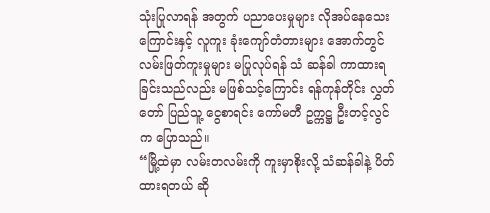သုံးပြုလာရန် အတွက် ပညာပေးမှုများ လိုအပ်နေသေးကြောင်းနှင့် လူကူး ခုံးကျော်တံတားများ အောက်တွင် လမ်းဖြတ်ကူးမှုများ မပြုလုပ်ရန် သံ ဆန်ခါ ကာထားရခြင်းသည်လည်း မဖြစ်သင့်ကြောင်း ရန်ကုန်တိုင်း လွှတ်တော် ပြည်သူ့ ငွေစာရင်း ကော်မတီ ဥက္ကဋ္ဌ ဦးတင့်လွင် က ပြောသည်။
“မြို့ထဲမှာ လမ်းတလမ်းကို ကူးမှာစိုးလို့ သံဆန်ခါနဲ့ ပိတ်ထားရတယ် ဆို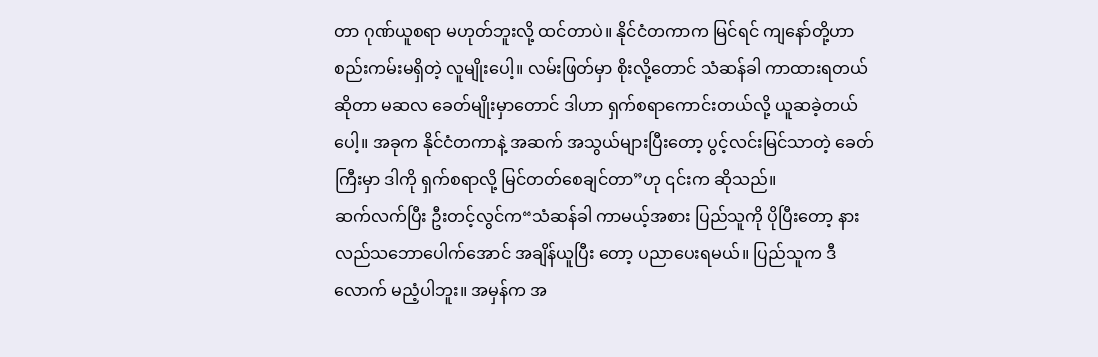တာ ဂုဏ်ယူစရာ မဟုတ်ဘူးလို့ ထင်တာပဲ။ နိုင်ငံတကာက မြင်ရင် ကျနော်တို့ဟာ စည်းကမ်းမရှိတဲ့ လူမျိုးပေါ့။ လမ်းဖြတ်မှာ စိုးလို့တောင် သံဆန်ခါ ကာထားရတယ် ဆိုတာ မဆလ ခေတ်မျိုးမှာတောင် ဒါဟာ ရှက်စရာကောင်းတယ်လို့ ယူဆခဲ့တယ်ပေါ့။ အခုက နိုင်ငံတကာနဲ့ အဆက် အသွယ်များပြီးတော့ ပွင့်လင်းမြင်သာတဲ့ ခေတ်ကြီးမှာ ဒါကို ရှက်စရာလို့ မြင်တတ်စေချင်တာ”ဟု ၎င်းက ဆိုသည်။
ဆက်လက်ပြီး ဦးတင့်လွင်က“သံဆန်ခါ ကာမယ့်အစား ပြည်သူကို ပိုပြီးတော့ နားလည်သဘောပေါက်အောင် အချိန်ယူပြီး တော့ ပညာပေးရမယ်။ ပြည်သူက ဒီလောက် မညံ့ပါဘူး။ အမှန်က အ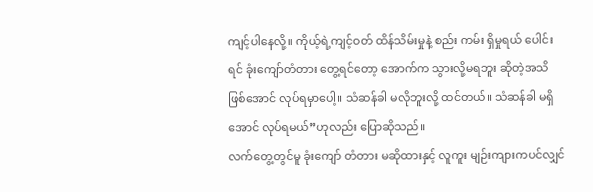ကျင့်ပါနေလို့။ ကိုယ့်ရဲ့ကျင့်ဝတ် ထိန်သိမ်းမှုနဲ့ စည်း ကမ်း ရှိမှုရယ် ပေါင်းရင် ခုံးကျော်တံတား တွေ့ရင်တော့ အောက်က သွားလို့မရဘူး ဆိုတဲ့အသိ ဖြစ်အောင် လုပ်ရမှာပေါ့။ သံဆန်ခါ မလိုဘူးလို့ ထင်တယ်။ သံဆန်ခါ မရှိအောင် လုပ်ရမယ်”ဟုလည်း ပြောဆိုသည်။
လက်တွေ့တွင်မူ ခုံးကျော် တံတား မဆိုထားနှင့် လူကူး မျဉ်းကျားကပင်လျှင်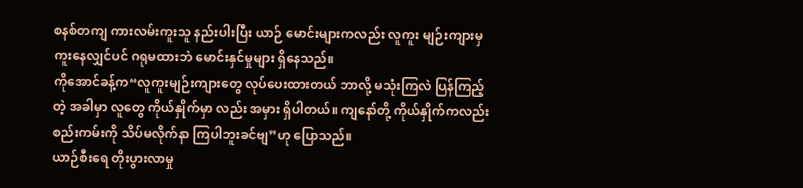စနစ်တကျ ကားလမ်းကူးသူ နည်းပါးပြီး ယာဉ် မောင်းများကလည်း လူကူး မျဉ်းကျားမှ ကူးနေလျှင်ပင် ဂရုမထားဘဲ မောင်းနှင်မှုများ ရှိနေသည်။
ကိုအောင်ခန့်က“လူကူးမျဉ်းကျားတွေ လုပ်ပေးထားတယ် ဘာလို့ မသုံးကြလဲ ပြန်ကြည့်တဲ့ အခါမှာ လူတွေ ကိုယ်နှိုက်မှာ လည်း အမှား ရှိပါတယ်။ ကျနော်တို့ ကိုယ်နှိုက်ကလည်း စည်းကမ်းကို သိပ်မလိုက်နာ ကြပါဘူးခင်ဗျ”ဟု ပြောသည်။
ယာဉ်စီးရေ တိုးပွားလာမှု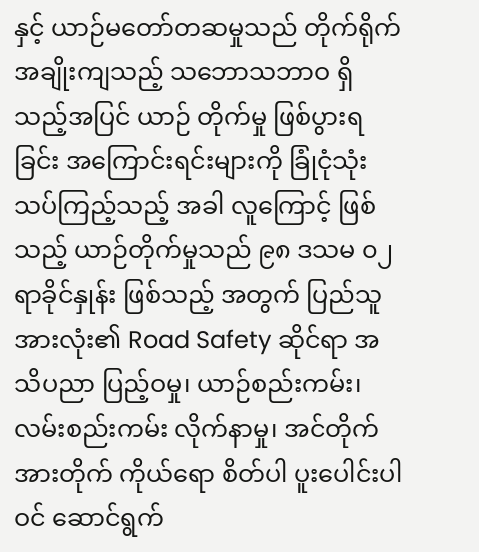နှင့် ယာဉ်မတော်တဆမှုသည် တိုက်ရိုက် အချိုးကျသည့် သဘောသဘာဝ ရှိသည့်အပြင် ယာဉ် တိုက်မှု ဖြစ်ပွားရခြင်း အကြောင်းရင်းများကို ခြုံငုံသုံးသပ်ကြည့်သည့် အခါ လူကြောင့် ဖြစ်သည့် ယာဉ်တိုက်မှုသည် ၉၈ ဒသမ ၀၂ ရာခိုင်နှုန်း ဖြစ်သည့် အတွက် ပြည်သူ အားလုံး၏ Road Safety ဆိုင်ရာ အသိပညာ ပြည့်ဝမှု၊ ယာဉ်စည်းကမ်း၊ လမ်းစည်းကမ်း လိုက်နာမှု၊ အင်တိုက် အားတိုက် ကိုယ်ရော စိတ်ပါ ပူးပေါင်းပါဝင် ဆောင်ရွက်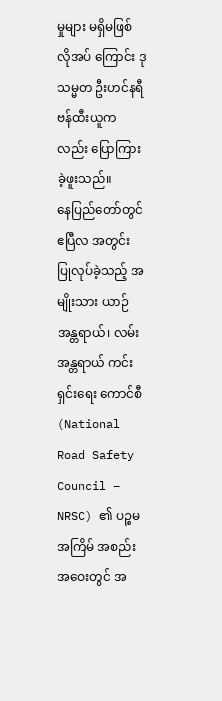မှုများ မရှိမဖြစ် လိုအပ် ကြောင်း ဒု သမ္မတ ဦးဟင်နရီဗန်ထီးယူကလည်း ပြောကြားခဲ့ဖူးသည်။
နေပြည်တော်တွင် ဧပြီလ အတွင်း ပြုလုပ်ခဲ့သည့် အမျိုးသား ယာဉ်အန္တရာယ်၊ လမ်းအန္တရာယ် ကင်းရှင်းရေး ကောင်စီ (National Road Safety Council – NRSC) ၏ ပဉ္စမအကြိမ် အစည်းအဝေးတွင် အ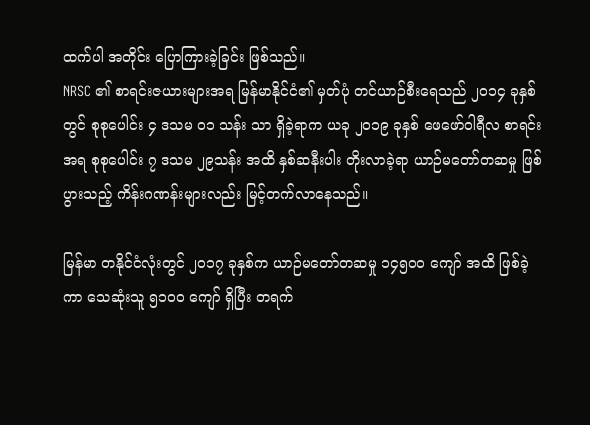ထက်ပါ အတိုင်း ပြောကြားခဲ့ခြင်း ဖြစ်သည်။
NRSC ၏ စာရင်းဇယားများအရ မြန်မာနိုင်ငံ၏ မှတ်ပုံ တင်ယာဉ်စီးရေသည် ၂၀၁၄ ခုနှစ်တွင် စုစုပေါင်း ၄ ဒသမ ၀၁ သန်း သာ ရှိခဲ့ရာက ယခု ၂၀၁၉ ခုနှစ် ဖေဖော်ဝါရီလ စာရင်း အရ စုစုပေါင်း ၇ ဒသမ ၂၉သန်း အထိ နှစ်ဆနီးပါး တိုးလာခဲ့ရာ ယာဉ်မတော်တဆမှု ဖြစ်ပွားသည့် ကိန်းဂဏန်းများလည်း မြင့်တက်လာနေသည်။

မြန်မာ တနိုင်ငံလုံးတွင် ၂၀၁၇ ခုနှစ်က ယာဉ်မတော်တဆမှု ၁၄၅၀၀ ကျော် အထိ ဖြစ်ခဲ့ကာ သေဆုံးသူ ၅၁၀၀ ကျော် ရှိပြီး တရက်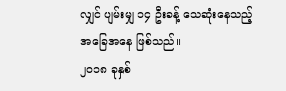လျှင် ပျမ်းမျှ ၁၄ ဦးခန့် သေဆုံးနေသည့် အခြေအနေ ဖြစ်သည်။
၂၀၁၈ ခုနှစ်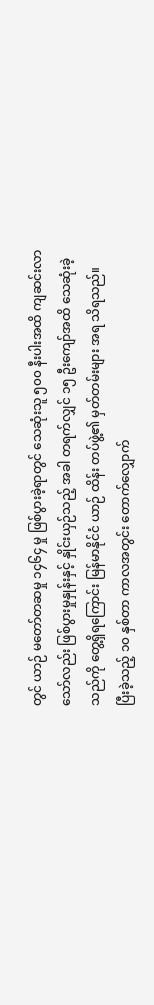တွင် ယာဉ် မတော်တဆမှု ၁၄၆၄ မှု ဖြစ်ပွားခဲ့ရာတွင် သေဆုံးသူ ၅၀၀ နီးပါးအထိ ကျဆင်းလာသော်လည်း ဖြစ်ပွားမှုနှုန်းနှင့် နှိုင်းယှဉ်သည့် အခါ တရက်လျှင် ၁၅ ဦးကျော်အထိ သေဆုံးခဲ့သည်ကို တွေ့ရှိရကြောင်း မြန်မာနိုင်ငံ ယာဉ် ထိန်း တပ်ဖွဲ့၏ မှတ်တမ်းများ အရ သိရသည်။
ပြီးခဲ့သည့် ၁၀ နှစ်တာ ကာလအတွင်း တောက်လျှောက်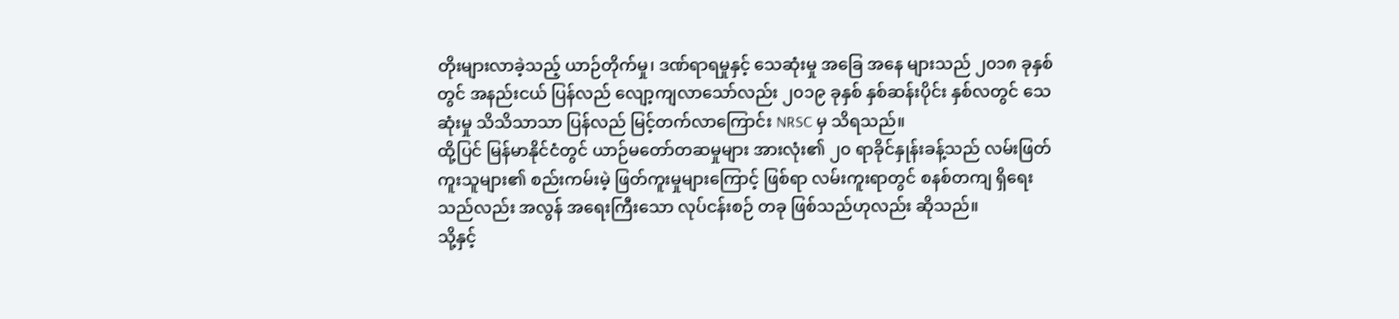တိုးများလာခဲ့သည့် ယာဉ်တိုက်မှု၊ ဒဏ်ရာရမှုနှင့် သေဆုံးမှု အခြေ အနေ များသည် ၂၀၁၈ ခုနှစ်တွင် အနည်းငယ် ပြန်လည် လျော့ကျလာသော်လည်း ၂၀၁၉ ခုနှစ် နှစ်ဆန်းပိုင်း နှစ်လတွင် သေဆုံးမှု သိသိသာသာ ပြန်လည် မြင့်တက်လာကြောင်း NRSC မှ သိရသည်။
ထို့ပြင် မြန်မာနိုင်ငံတွင် ယာဉ်မတော်တဆမှုများ အားလုံး၏ ၂၀ ရာခိုင်နှုန်းခန့်သည် လမ်းဖြတ်ကူးသူများ၏ စည်းကမ်းမဲ့ ဖြတ်ကူးမှုများကြောင့် ဖြစ်ရာ လမ်းကူးရာတွင် စနစ်တကျ ရှိရေးသည်လည်း အလွန် အရေးကြီးသော လုပ်ငန်းစဉ် တခု ဖြစ်သည်ဟုလည်း ဆိုသည်။
သို့နှင့်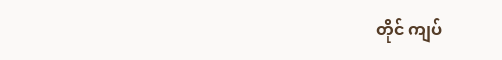တိုင် ကျပ်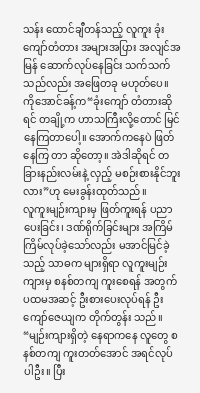သန်း ထောင်ချီတန်သည့် လူကူး ခုံးကျော်တံတား အများအပြား အလျင်အမြန် ဆောက်လုပ်နေခြင်း သက်သက်သည်လည်း အဖြေတခု မဟုတ်ပေ။
ကိုအောင်ခန့်က“ခုံးကျော် တံတားဆိုရင် တချို့က ဟာသကြီးလို့တောင် မြင်နေကြတာပေါ့။ အောက်ကနေပဲ ဖြတ်နေကြ တာ ဆိုတော့။ အဲဒါဆိုရင် တခြားနည်းလမ်းနဲ့ လှည့် မစဉ်းစားနိုင်ဘူးလား”ဟု မေးခွန်းထုတ်သည်။
လူကူးမျဉ်းကျားမှ ဖြတ်ကူးရန် ပညာပေးခြင်း၊ ဒဏ်ရိုက်ခြင်းများ အကြိမ်ကြိမ်လုပ်ခဲ့သော်လည်း မအာင်မြင်ခဲ့သည့် သာဓက များရှိရာ လူကူးမျဉ်းကျားမှ စနစ်တကျ ကူးစေရန် အတွက် ပထမအဆင့် ဦးစားပေးလုပ်ရန် ဦးကျော်ဇေယျက တိုက်တွန်း သည်။
“မျဉ်းကျားရှိတဲ့ နေရာကနေ လူတွေ စနစ်တကျ ကူးတတ်အောင် အရင်လုပ်ပါဦး။ ပြီး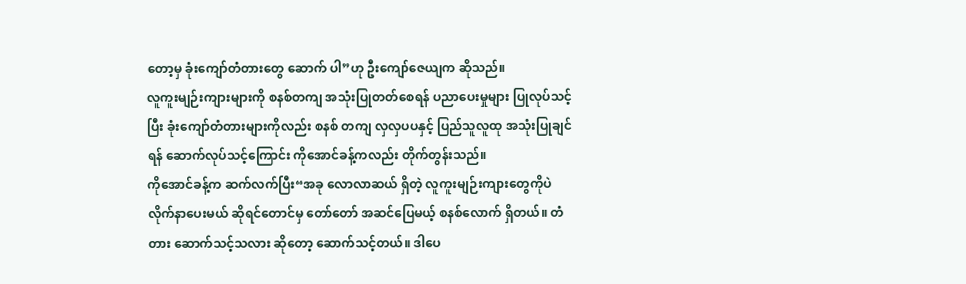တော့မှ ခုံးကျော်တံတားတွေ ဆောက် ပါ”ဟု ဦးကျော်ဇေယျက ဆိုသည်။
လူကူးမျဉ်းကျားများကို စနစ်တကျ အသုံးပြုတတ်စေရန် ပညာပေးမှုများ ပြုလုပ်သင့်ပြီး ခုံးကျော်တံတားများကိုလည်း စနစ် တကျ လှလှပပနှင့် ပြည်သူလူထု အသုံးပြုချင်ရန် ဆောက်လုပ်သင့်ကြောင်း ကိုအောင်ခန့်ကလည်း တိုက်တွန်းသည်။
ကိုအောင်ခန့်က ဆက်လက်ပြီး“အခု လောလာဆယ် ရှိတဲ့ လူကူးမျဉ်းကျားတွေကိုပဲ လိုက်နာပေးမယ် ဆိုရင်တောင်မှ တော်တော် အဆင်ပြေမယ့် စနစ်လောက် ရှိတယ်။ တံတား ဆောက်သင့်သလား ဆိုတော့ ဆောက်သင့်တယ်။ ဒါပေ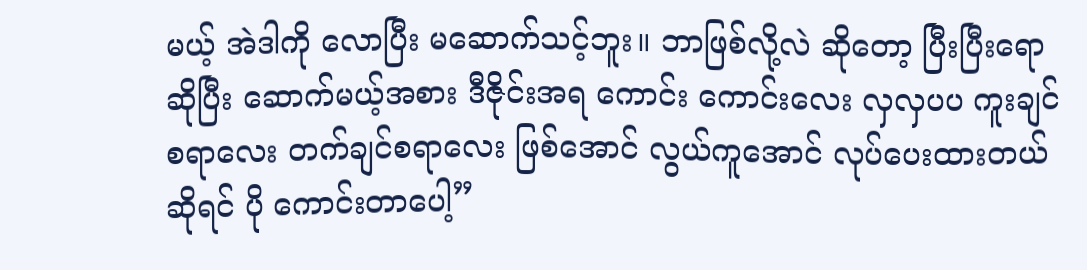မယ့် အဲဒါကို လောပြီး မဆောက်သင့်ဘူး။ ဘာဖြစ်လို့လဲ ဆိုတော့ ပြီးပြီးရောဆိုပြီး ဆောက်မယ့်အစား ဒီဇိုင်းအရ ကောင်း ကောင်းလေး လှလှပပ ကူးချင်စရာလေး တက်ချင်စရာလေး ဖြစ်အောင် လွယ်ကူအောင် လုပ်ပေးထားတယ် ဆိုရင် ပို ကောင်းတာပေါ့”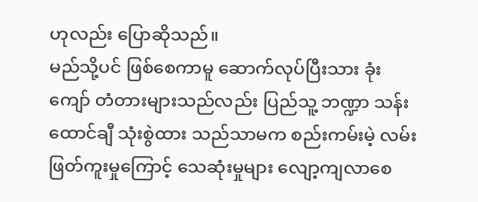ဟုလည်း ပြောဆိုသည်။
မည်သို့ပင် ဖြစ်စေကာမူ ဆောက်လုပ်ပြီးသား ခုံးကျော် တံတားများသည်လည်း ပြည်သူ့ ဘဏ္ဍာ သန်းထောင်ချီ သုံးစွဲထား သည်သာမက စည်းကမ်းမဲ့ လမ်းဖြတ်ကူးမှုကြောင့် သေဆုံးမှုများ လျော့ကျလာစေ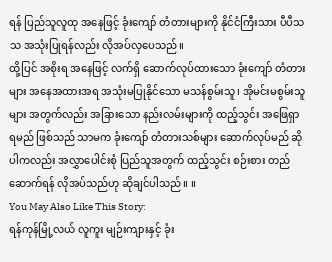ရန် ပြည်သူလူထု အနေဖြင့် ခုံးကျော် တံတားများကို နိုင်ငံကြီးသား ပီပီသသ အသုံးပြုရန်လည်း လိုအပ်လှပေသည်။
ထို့ပြင် အစိုးရ အနေဖြင့် လက်ရှိ ဆောက်လုပ်ထားသော ခုံးကျော် တံတားများ အနေအထားအရ အသုံးမပြုနိုင်သော မသန်စွမ်းသူ၊ အိုမင်းမစွမ်းသူများ အတွက်လည်း အခြားသော နည်းလမ်းများကို ထည့်သွင်း အဖြေရှာရမည် ဖြစ်သည် သာမက ခုံးကျော် တံတားသစ်များ ဆောက်လုပ်မည် ဆိုပါကလည်း အလွှာပေါင်းစုံ ပြည်သူအတွက် ထည့်သွင်း စဉ်းစား တည်ဆောက်ရန် လိုအပ်သည်ဟု ဆိုချင်ပါသည်။ ။
You May Also Like This Story:
ရန်ကုန်မြို့လယ် လူကူး မျဉ်းကျားနှင့် ခုံး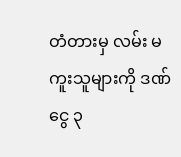တံတားမှ လမ်း မကူးသူများကို ဒဏ်ငွေ ၃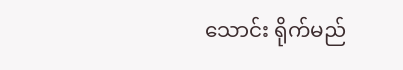သောင်း ရိုက်မည်